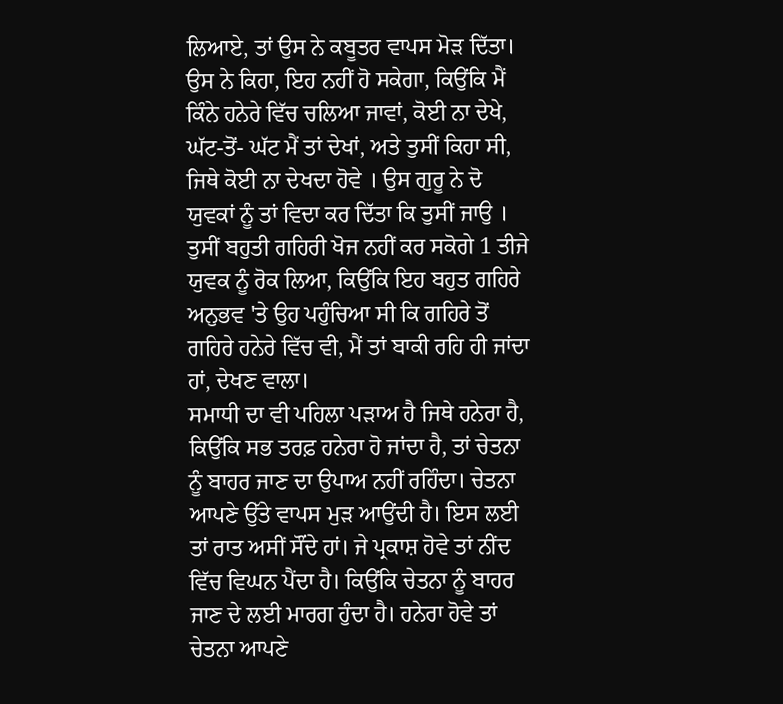ਲਿਆਏ, ਤਾਂ ਉਸ ਨੇ ਕਬੂਤਰ ਵਾਪਸ ਮੋੜ ਦਿੱਤਾ। ਉਸ ਨੇ ਕਿਹਾ, ਇਹ ਨਹੀਂ ਹੋ ਸਕੇਗਾ, ਕਿਉਂਕਿ ਮੈਂ ਕਿੰਨੇ ਹਨੇਰੇ ਵਿੱਚ ਚਲਿਆ ਜਾਵਾਂ, ਕੋਈ ਨਾ ਦੇਖੇ, ਘੱਟ-ਤੋਂ- ਘੱਟ ਮੈਂ ਤਾਂ ਦੇਖਾਂ, ਅਤੇ ਤੁਸੀਂ ਕਿਹਾ ਸੀ, ਜਿਥੇ ਕੋਈ ਨਾ ਦੇਖਦਾ ਹੋਵੇ । ਉਸ ਗੁਰੂ ਨੇ ਦੋ ਯੁਵਕਾਂ ਨੂੰ ਤਾਂ ਵਿਦਾ ਕਰ ਦਿੱਤਾ ਕਿ ਤੁਸੀਂ ਜਾਉ । ਤੁਸੀਂ ਬਹੁਤੀ ਗਹਿਰੀ ਖੋਜ ਨਹੀਂ ਕਰ ਸਕੋਗੇ 1 ਤੀਜੇ ਯੁਵਕ ਨੂੰ ਰੋਕ ਲਿਆ, ਕਿਉਂਕਿ ਇਹ ਬਹੁਤ ਗਹਿਰੇ ਅਨੁਭਵ 'ਤੇ ਉਹ ਪਹੁੰਚਿਆ ਸੀ ਕਿ ਗਹਿਰੇ ਤੋਂ ਗਹਿਰੇ ਹਨੇਰੇ ਵਿੱਚ ਵੀ, ਮੈਂ ਤਾਂ ਬਾਕੀ ਰਹਿ ਹੀ ਜਾਂਦਾ ਹਾਂ, ਦੇਖਣ ਵਾਲਾ।
ਸਮਾਧੀ ਦਾ ਵੀ ਪਹਿਲਾ ਪੜਾਅ ਹੈ ਜਿਥੇ ਹਨੇਰਾ ਹੈ, ਕਿਉਂਕਿ ਸਭ ਤਰਫ਼ ਹਨੇਰਾ ਹੋ ਜਾਂਦਾ ਹੈ, ਤਾਂ ਚੇਤਨਾ ਨੂੰ ਬਾਹਰ ਜਾਣ ਦਾ ਉਪਾਅ ਨਹੀਂ ਰਹਿੰਦਾ। ਚੇਤਨਾ ਆਪਣੇ ਉੱਤੇ ਵਾਪਸ ਮੁੜ ਆਉਂਦੀ ਹੈ। ਇਸ ਲਈ ਤਾਂ ਰਾਤ ਅਸੀਂ ਸੌਂਦੇ ਹਾਂ। ਜੇ ਪ੍ਰਕਾਸ਼ ਹੋਵੇ ਤਾਂ ਨੀਂਦ ਵਿੱਚ ਵਿਘਨ ਪੈਂਦਾ ਹੈ। ਕਿਉਂਕਿ ਚੇਤਨਾ ਨੂੰ ਬਾਹਰ ਜਾਣ ਦੇ ਲਈ ਮਾਰਗ ਹੁੰਦਾ ਹੈ। ਹਨੇਰਾ ਹੋਵੇ ਤਾਂ ਚੇਤਨਾ ਆਪਣੇ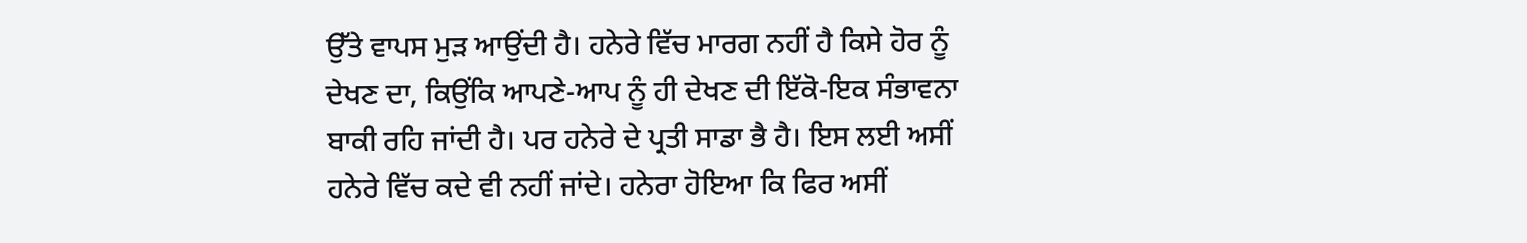ਉੱਤੇ ਵਾਪਸ ਮੁੜ ਆਉਂਦੀ ਹੈ। ਹਨੇਰੇ ਵਿੱਚ ਮਾਰਗ ਨਹੀਂ ਹੈ ਕਿਸੇ ਹੋਰ ਨੂੰ ਦੇਖਣ ਦਾ, ਕਿਉਂਕਿ ਆਪਣੇ-ਆਪ ਨੂੰ ਹੀ ਦੇਖਣ ਦੀ ਇੱਕੋ-ਇਕ ਸੰਭਾਵਨਾ ਬਾਕੀ ਰਹਿ ਜਾਂਦੀ ਹੈ। ਪਰ ਹਨੇਰੇ ਦੇ ਪ੍ਰਤੀ ਸਾਡਾ ਭੈ ਹੈ। ਇਸ ਲਈ ਅਸੀਂ ਹਨੇਰੇ ਵਿੱਚ ਕਦੇ ਵੀ ਨਹੀਂ ਜਾਂਦੇ। ਹਨੇਰਾ ਹੋਇਆ ਕਿ ਫਿਰ ਅਸੀਂ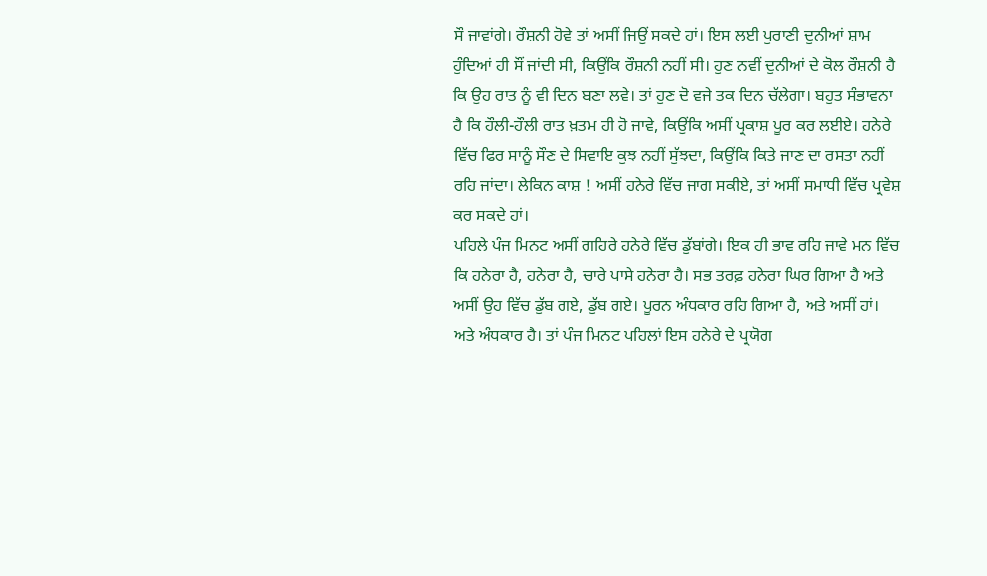ਸੌ ਜਾਵਾਂਗੇ। ਰੌਸ਼ਨੀ ਹੋਵੇ ਤਾਂ ਅਸੀਂ ਜਿਉਂ ਸਕਦੇ ਹਾਂ। ਇਸ ਲਈ ਪੁਰਾਣੀ ਦੁਨੀਆਂ ਸ਼ਾਮ ਹੁੰਦਿਆਂ ਹੀ ਸੌਂ ਜਾਂਦੀ ਸੀ, ਕਿਉਂਕਿ ਰੌਸ਼ਨੀ ਨਹੀਂ ਸੀ। ਹੁਣ ਨਵੀਂ ਦੁਨੀਆਂ ਦੇ ਕੋਲ ਰੌਸ਼ਨੀ ਹੈ ਕਿ ਉਹ ਰਾਤ ਨੂੰ ਵੀ ਦਿਨ ਬਣਾ ਲਵੇ। ਤਾਂ ਹੁਣ ਦੋ ਵਜੇ ਤਕ ਦਿਨ ਚੱਲੇਗਾ। ਬਹੁਤ ਸੰਭਾਵਨਾ ਹੈ ਕਿ ਹੌਲੀ-ਹੌਲੀ ਰਾਤ ਖ਼ਤਮ ਹੀ ਹੋ ਜਾਵੇ, ਕਿਉਂਕਿ ਅਸੀਂ ਪ੍ਰਕਾਸ਼ ਪੂਰ ਕਰ ਲਈਏ। ਹਨੇਰੇ ਵਿੱਚ ਫਿਰ ਸਾਨੂੰ ਸੌਣ ਦੇ ਸਿਵਾਇ ਕੁਝ ਨਹੀਂ ਸੁੱਝਦਾ, ਕਿਉਂਕਿ ਕਿਤੇ ਜਾਣ ਦਾ ਰਸਤਾ ਨਹੀਂ ਰਹਿ ਜਾਂਦਾ। ਲੇਕਿਨ ਕਾਸ਼ ! ਅਸੀਂ ਹਨੇਰੇ ਵਿੱਚ ਜਾਗ ਸਕੀਏ, ਤਾਂ ਅਸੀਂ ਸਮਾਧੀ ਵਿੱਚ ਪ੍ਰਵੇਸ਼ ਕਰ ਸਕਦੇ ਹਾਂ।
ਪਹਿਲੇ ਪੰਜ ਮਿਨਟ ਅਸੀਂ ਗਹਿਰੇ ਹਨੇਰੇ ਵਿੱਚ ਡੁੱਬਾਂਗੇ। ਇਕ ਹੀ ਭਾਵ ਰਹਿ ਜਾਵੇ ਮਨ ਵਿੱਚ ਕਿ ਹਨੇਰਾ ਹੈ, ਹਨੇਰਾ ਹੈ, ਚਾਰੇ ਪਾਸੇ ਹਨੇਰਾ ਹੈ। ਸਭ ਤਰਫ਼ ਹਨੇਰਾ ਘਿਰ ਗਿਆ ਹੈ ਅਤੇ ਅਸੀਂ ਉਹ ਵਿੱਚ ਡੁੱਬ ਗਏ, ਡੁੱਬ ਗਏ। ਪੂਰਨ ਅੰਧਕਾਰ ਰਹਿ ਗਿਆ ਹੈ, ਅਤੇ ਅਸੀਂ ਹਾਂ। ਅਤੇ ਅੰਧਕਾਰ ਹੈ। ਤਾਂ ਪੰਜ ਮਿਨਟ ਪਹਿਲਾਂ ਇਸ ਹਨੇਰੇ ਦੇ ਪ੍ਰਯੋਗ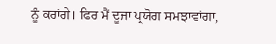ਨੂੰ ਕਰਾਂਗੇ। ਫਿਰ ਮੈਂ ਦੂਜਾ ਪ੍ਰਯੋਗ ਸਮਝਾਵਾਂਗਾ,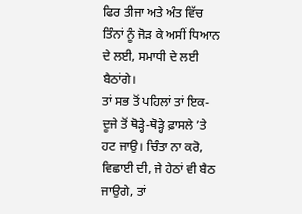ਫਿਰ ਤੀਜਾ ਅਤੇ ਅੰਤ ਵਿੱਚ ਤਿੰਨਾਂ ਨੂੰ ਜੋੜ ਕੇ ਅਸੀਂ ਧਿਆਨ ਦੇ ਲਈ, ਸਮਾਧੀ ਦੇ ਲਈ ਬੈਠਾਂਗੇ।
ਤਾਂ ਸਭ ਤੋਂ ਪਹਿਲਾਂ ਤਾਂ ਇਕ-ਦੂਜੇ ਤੋਂ ਥੋੜ੍ਹੇ-ਥੋੜ੍ਹੇ ਫ਼ਾਸਲੇ ’ਤੇ ਹਟ ਜਾਉ। ਚਿੰਤਾ ਨਾ ਕਰੋ, ਵਿਛਾਈ ਦੀ, ਜੇ ਹੇਠਾਂ ਵੀ ਬੈਠ ਜਾਉਗੇ, ਤਾਂ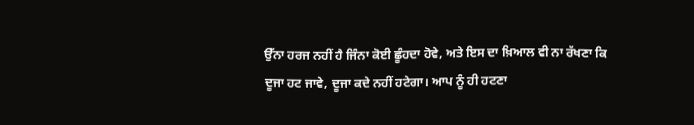ਉੱਨਾ ਹਰਜ ਨਹੀਂ ਹੈ ਜਿੰਨਾ ਕੋਈ ਛੂੰਹਦਾ ਹੋਵੇ, ਅਤੇ ਇਸ ਦਾ ਖ਼ਿਆਲ ਵੀ ਨਾ ਰੱਖਣਾ ਕਿ ਦੂਜਾ ਹਟ ਜਾਵੇ, ਦੂਜਾ ਕਦੇ ਨਹੀਂ ਹਟੇਗਾ। ਆਪ ਨੂੰ ਹੀ ਹਟਣਾ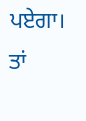ਪਏਗਾ। ਤਾਂ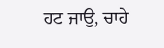ਹਟ ਜਾਉ, ਚਾਹੇ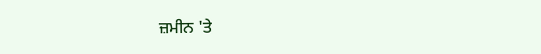ਜ਼ਮੀਨ 'ਤੇ